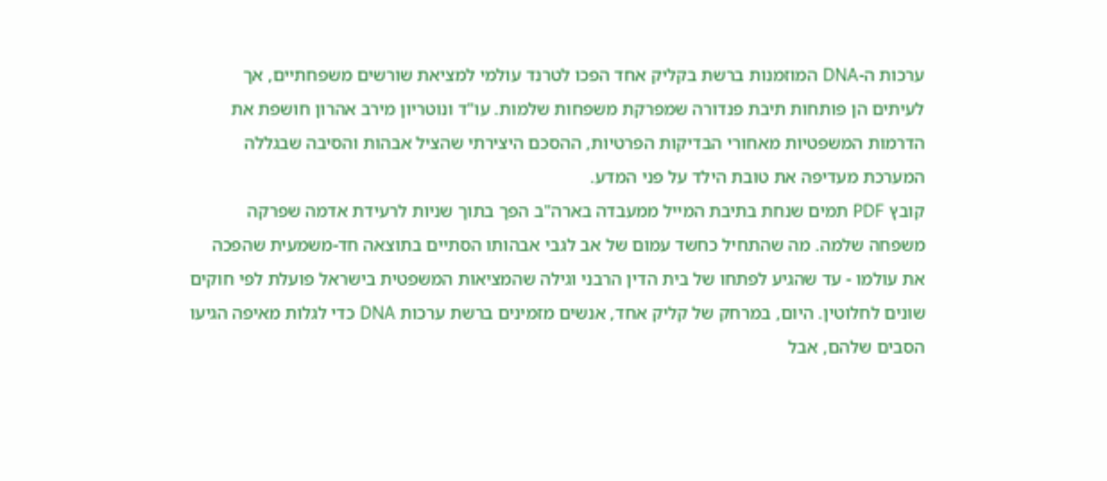ערכות ה-DNA המוזמנות ברשת בקליק אחד הפכו לטרנד עולמי למציאת שורשים משפחתיים, אך לעיתים הן פותחות תיבת פנדורה שמפרקת משפחות שלמות. עו"ד ונוטריון מירב אהרון חושפת את הדרמות המשפטיות מאחורי הבדיקות הפרטיות, ההסכם היצירתי שהציל אבהות והסיבה שבגללה המערכת מעדיפה את טובת הילד על פני המדע.
קובץ PDF תמים שנחת בתיבת המייל ממעבדה בארה"ב הפך בתוך שניות לרעידת אדמה שפרקה משפחה שלמה. מה שהתחיל כחשד עמום של אב לגבי אבהותו הסתיים בתוצאה חד-משמעית שהפכה את עולמו - עד שהגיע לפתחו של בית הדין הרבני וגילה שהמציאות המשפטית בישראל פועלת לפי חוקים שונים לחלוטין. היום, במרחק של קליק אחד, אנשים מזמינים ברשת ערכות DNA כדי לגלות מאיפה הגיעו הסבים שלהם, אבל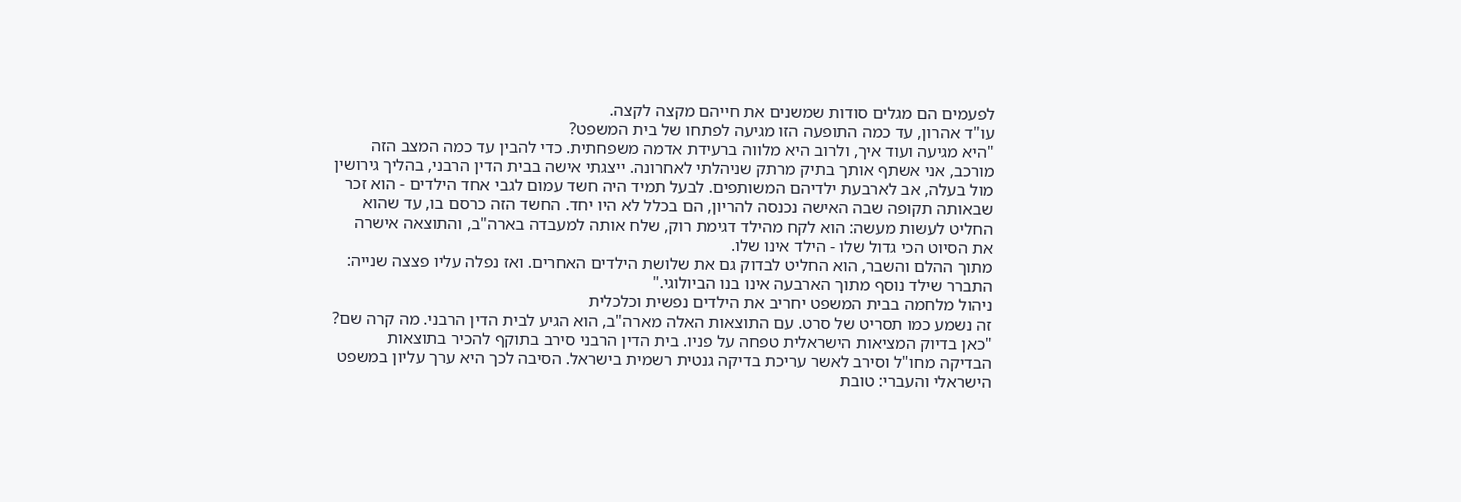לפעמים הם מגלים סודות שמשנים את חייהם מקצה לקצה.
עו"ד אהרון, עד כמה התופעה הזו מגיעה לפתחו של בית המשפט?
"היא מגיעה ועוד איך, ולרוב היא מלווה ברעידת אדמה משפחתית. כדי להבין עד כמה המצב הזה מורכב, אני אשתף אותך בתיק מרתק שניהלתי לאחרונה. ייצגתי אישה בבית הדין הרבני, בהליך גירושין מול בעלה, אב לארבעת ילדיהם המשותפים. לבעל תמיד היה חשד עמום לגבי אחד הילדים - הוא זכר שבאותה תקופה שבה האישה נכנסה להריון, הם בכלל לא היו יחד. החשד הזה כרסם בו, עד שהוא החליט לעשות מעשה: הוא לקח מהילד דגימת רוק, שלח אותה למעבדה בארה"ב, והתוצאה אישרה את הסיוט הכי גדול שלו - הילד אינו שלו.
מתוך ההלם והשבר, הוא החליט לבדוק גם את שלושת הילדים האחרים. ואז נפלה עליו פצצה שנייה: התברר שילד נוסף מתוך הארבעה אינו בנו הביולוגי."
ניהול מלחמה בבית המשפט יחריב את הילדים נפשית וכלכלית
זה נשמע כמו תסריט של סרט. עם התוצאות האלה מארה"ב, הוא הגיע לבית הדין הרבני. מה קרה שם?
"כאן בדיוק המציאות הישראלית טפחה על פניו. בית הדין הרבני סירב בתוקף להכיר בתוצאות הבדיקה מחו"ל וסירב לאשר עריכת בדיקה גנטית רשמית בישראל. הסיבה לכך היא ערך עליון במשפט הישראלי והעברי: טובת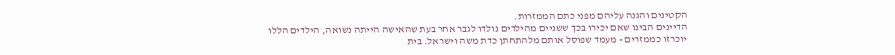הקטינים והגנה עליהם מפני כתם הממזרות.
הדיינים הבינו שאם יכירו בכך ששניים מהילדים נולדו לגבר אחר בעת שהאישה הייתה נשואה, הילדים הללו יוכרזו כממזרים - מעמד שפוסל אותם מלהתחתן כדת משה וישראל. בית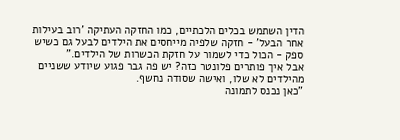הדין השתמש בכלים הלכתיים, כמו החזקה העתיקה 'רוב בעילות אחר הבעל' - חזקה שלפיה מייחסים את הילדים לבעל גם כשיש ספק - הכול כדי לשמור על חזקת הכשרות של הילדים."
אבל איך פותרים פלונטר כזה? יש פה גבר פגוע שיודע ששניים מהילדים לא שלו, ואישה שסודה נחשף.
"כאן נכנס לתמונה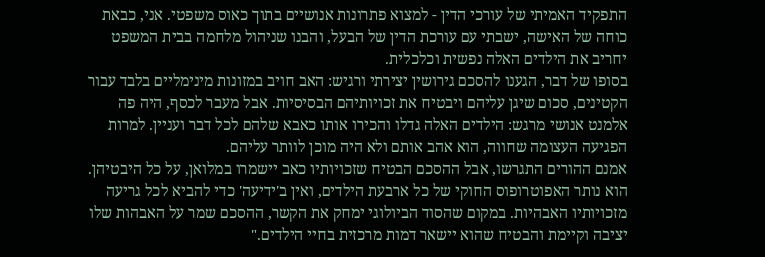התפקיד האמיתי של עורכי הדין - למצוא פתרונות אנושיים בתוך כאוס משפטי. אני, כבאת כוחה של האישה, ישבתי עם עורכת הדין של הבעל, והבנו שניהול מלחמה בבית המשפט יחריב את הילדים האלה נפשית וכלכלית.
בסופו של דבר, הגענו להסכם גירושין יצירתי ורגיש: האב חויב במזונות מינימליים בלבד עבור הקטינים, סכום שיגן עליהם ויבטיח את זכויותיהם הבסיסיות. אבל מעבר לכסף, היה פה אלמנט אנושי מרגש: הילדים האלה גדלו והכירו אותו כאבא שלהם לכל דבר ועניין. למרות הפגיעה העצומה שחווה, הוא אהב אותם ולא היה מוכן לוותר עליהם.
אמנם ההורים התגרשו, אבל ההסכם הבטיח שזכויותיו כאב יישמרו במלואן, על כל היבטיהן. הוא נותר האפוטרופוס החוקי של כל ארבעת הילדים, ואין ב'ידיעה' כדי להביא לכל גריעה מזכויותיו האבהיות. במקום שהסוד הביולוגי ימחק את הקשר, ההסכם שמר על האבהות שלו יציבה וקיימת והבטיח שהוא יישאר דמות מרכזית בחיי הילדים."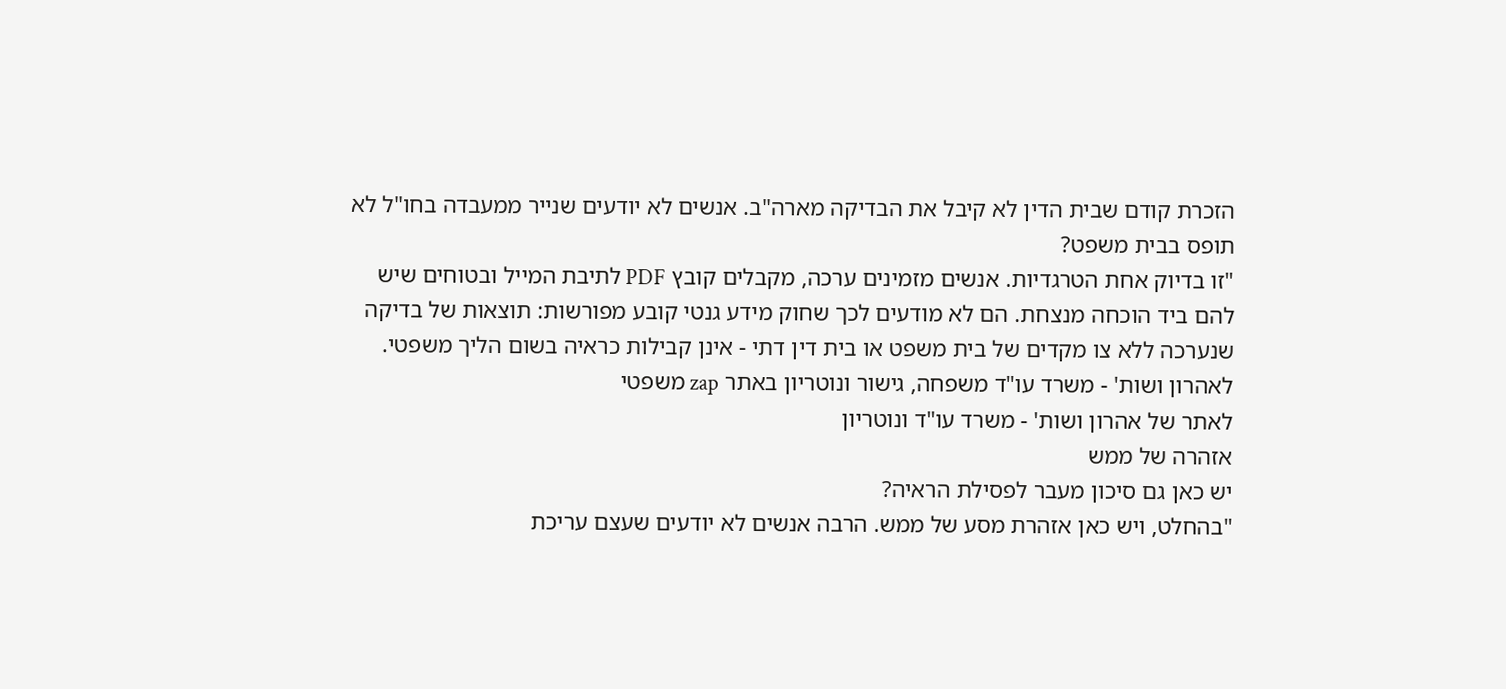הזכרת קודם שבית הדין לא קיבל את הבדיקה מארה"ב. אנשים לא יודעים שנייר ממעבדה בחו"ל לא תופס בבית משפט?
"זו בדיוק אחת הטרגדיות. אנשים מזמינים ערכה, מקבלים קובץ PDF לתיבת המייל ובטוחים שיש להם ביד הוכחה מנצחת. הם לא מודעים לכך שחוק מידע גנטי קובע מפורשות: תוצאות של בדיקה שנערכה ללא צו מקדים של בית משפט או בית דין דתי - אינן קבילות כראיה בשום הליך משפטי.
לאהרון ושות' - משרד עו"ד משפחה, גישור ונוטריון באתר zap משפטי
לאתר של אהרון ושות' - משרד עו"ד ונוטריון
אזהרה של ממש
יש כאן גם סיכון מעבר לפסילת הראיה?
"בהחלט, ויש כאן אזהרת מסע של ממש. הרבה אנשים לא יודעים שעצם עריכת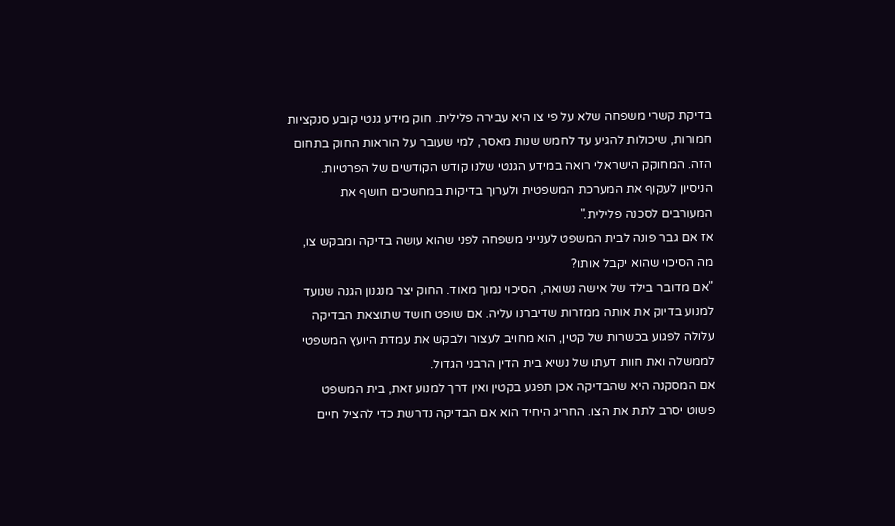בדיקת קשרי משפחה שלא על פי צו היא עבירה פלילית. חוק מידע גנטי קובע סנקציות חמורות, שיכולות להגיע עד לחמש שנות מאסר, למי שעובר על הוראות החוק בתחום הזה. המחוקק הישראלי רואה במידע הגנטי שלנו קודש הקודשים של הפרטיות. הניסיון לעקוף את המערכת המשפטית ולערוך בדיקות במחשכים חושף את המעורבים לסכנה פלילית."
אז אם גבר פונה לבית המשפט לענייני משפחה לפני שהוא עושה בדיקה ומבקש צו, מה הסיכוי שהוא יקבל אותו?
"אם מדובר בילד של אישה נשואה, הסיכוי נמוך מאוד. החוק יצר מנגנון הגנה שנועד למנוע בדיוק את אותה ממזרות שדיברנו עליה. אם שופט חושד שתוצאת הבדיקה עלולה לפגוע בכשרות של קטין, הוא מחויב לעצור ולבקש את עמדת היועץ המשפטי לממשלה ואת חוות דעתו של נשיא בית הדין הרבני הגדול.
אם המסקנה היא שהבדיקה אכן תפגע בקטין ואין דרך למנוע זאת, בית המשפט פשוט יסרב לתת את הצו. החריג היחיד הוא אם הבדיקה נדרשת כדי להציל חיים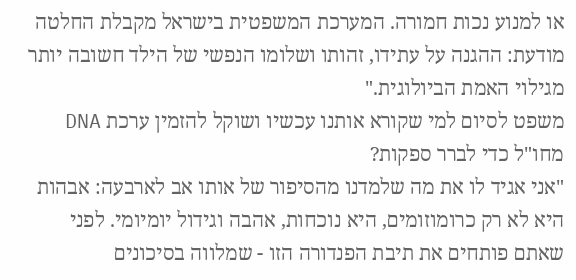או למנוע נכות חמורה. המערכת המשפטית בישראל מקבלת החלטה מודעת: ההגנה על עתידו, זהותו ושלומו הנפשי של הילד חשובה יותר מגילוי האמת הביולוגית."
משפט לסיום למי שקורא אותנו עכשיו ושוקל להזמין ערכת DNA מחו"ל כדי לברר ספקות?
"אני אגיד לו את מה שלמדנו מהסיפור של אותו אב לארבעה: אבהות היא לא רק כרומוזומים, היא נוכחות, אהבה וגידול יומיומי. לפני שאתם פותחים את תיבת הפנדורה הזו - שמלווה בסיכונים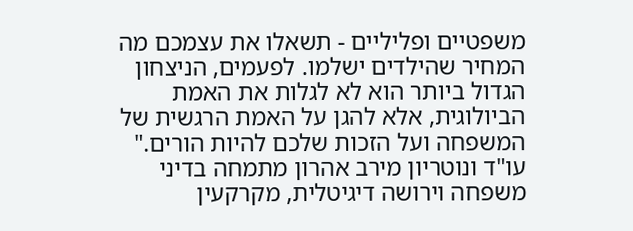משפטיים ופליליים - תשאלו את עצמכם מה המחיר שהילדים ישלמו. לפעמים, הניצחון הגדול ביותר הוא לא לגלות את האמת הביולוגית, אלא להגן על האמת הרגשית של המשפחה ועל הזכות שלכם להיות הורים."
עו"ד ונוטריון מירב אהרון מתמחה בדיני משפחה וירושה דיגיטלית, מקרקעין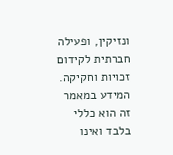ונזיקין, ופעילה חברתית לקידום זכויות וחקיקה.
המידע במאמר זה הוא כללי בלבד ואינו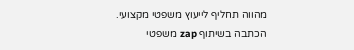מהווה תחליף לייעוץ משפטי מקצועי.
הכתבה בשיתוף zap משפטי